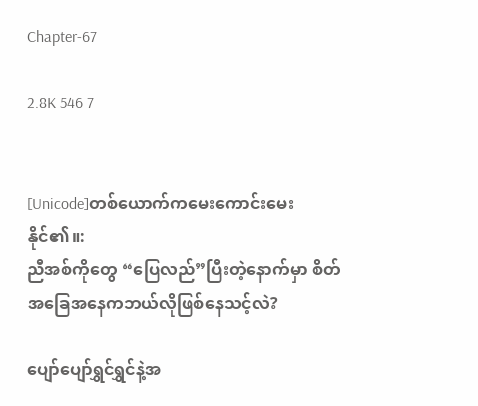Chapter-67

2.8K 546 7


[Unicode]တစ်ယောက်ကမေးကောင်းမေးနိုင်၏။:
ညီအစ်ကိုတွေ “ပြေလည်”ပြီးတဲ့နောက်မှာ စိတ်အခြေအနေကဘယ်လိုဖြစ်နေသင့်လဲ?

ပျော်ပျော်ရွှင်ရွှင်နဲ့အ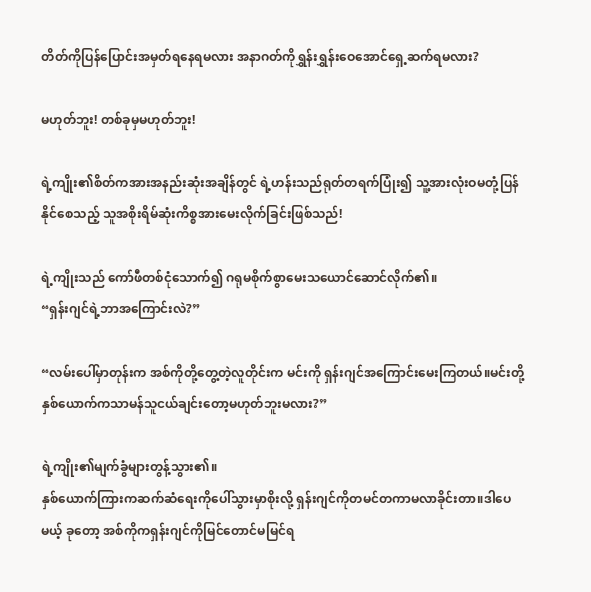တိတ်ကိုပြန်ပြောင်းအမှတ်ရနေရမလား အနာဂတ်ကိုရွှန်းရွှန်းဝေအောင်ရှေ့ဆက်ရမလား?

မဟုတ်ဘူး! တစ်ခုမှမဟုတ်ဘူး!

ရဲ့ကျိုး၏စိတ်ကအားအနည်းဆုံးအချိန်တွင် ရဲ့ဟန်းသည်ရုတ်တရက်ပြုံး၍ သူ့အားလုံးဝမတုံ့ပြန်နိုင်စေသည့် သူအစိုးရိမ်ဆုံးကိစ္စအားမေးလိုက်ခြင်းဖြစ်သည်!

ရဲ့ကျိုးသည် ကော်ဖီတစ်ငုံသောက်၍ ဂရုမစိုက်စွာမေးသယောင်ဆောင်လိုက်၏။
“ရှန်းဂျင်ရဲ့ဘာအကြောင်းလဲ?”

“လမ်းပေါ်မှာတုန်းက အစ်ကိုတို့တွေ့တဲ့လူတိုင်းက မင်းကို ရှန်းဂျင်အကြောင်းမေးကြတယ်။မင်းတို့နှစ်ယောက်ကသာမန်သူငယ်ချင်းတော့မဟုတ်ဘူးမလား?”

ရဲ့ကျိုး၏မျက်ခွံများတွန့်သွား၏။
နှစ်ယောက်ကြားကဆက်ဆံရေးကိုပေါ်သွားမှာစိုးလို့ ရှန်းဂျင်ကိုတမင်တကာမလာခိုင်းတာ။ဒါပေမယ့် ခုတော့ အစ်ကိုကရှန်းဂျင်ကိုမြင်တောင်မမြင်ရ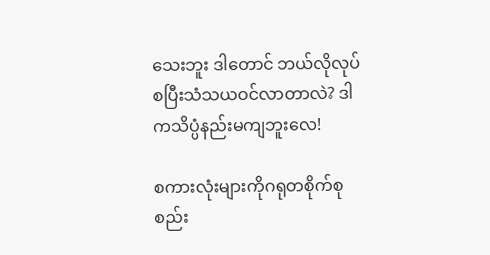သေးဘူး ဒါတောင် ဘယ်လိုလုပ်စပြီးသံသယဝင်လာတာလဲ? ဒါကသိပ္ပံနည်းမကျဘူးလေ!

စကားလုံးများကိုဂရုတစိုက်စုစည်း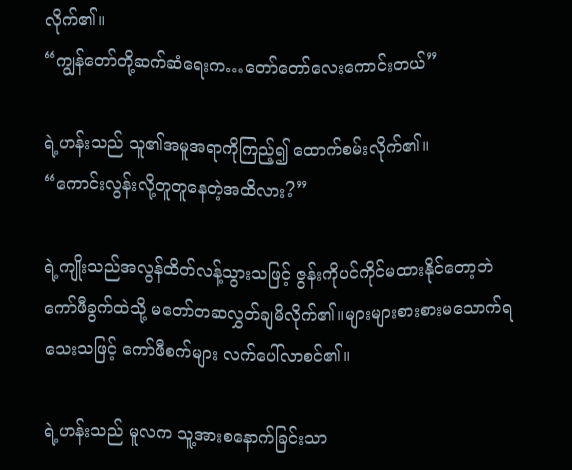လိုက်၏။
“ကျွန်တော်တို့ဆက်ဆံရေးက…တော်တော်လေးကောင်းတယ်”

ရဲ့ဟန်းသည် သူ၏အမူအရာကိုကြည့်၍ ထောက်စမ်းလိုက်၏။
“ကောင်းလွန်းလို့တူတူနေတဲ့အထိလား?”

ရဲ့ကျိုးသည်အလွန်ထိတ်လန့်သွားသဖြင့် ဇွန်းကိုပင်ကိုင်မထားနိုင်တော့ဘဲ ကော်ဖီခွက်ထဲသို့ မတော်တဆလွှတ်ချမိလိုက်၏။များများစားစားမသောက်ရသေးသဖြင့် ကော်ဖီစက်များ လက်ပေါ်လာစင်၏။

ရဲ့ဟန်းသည် မူလက သူ့အားစနောက်ခြင်းသာ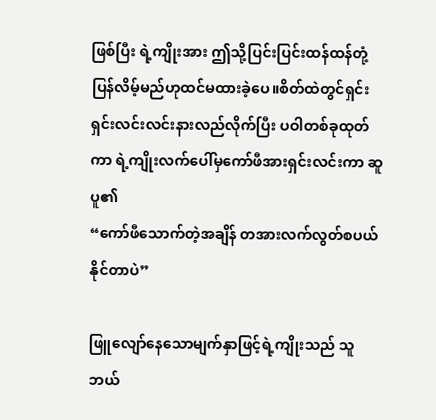ဖြစ်ပြီး ရဲ့ကျိုးအား ဤသို့ပြင်းပြင်းထန်ထန်တုံ့ပြန်လိမ့်မည်ဟုထင်မထားခဲ့ပေ။စိတ်ထဲတွင်ရှင်းရှင်းလင်းလင်းနားလည်လိုက်ပြီး ပဝါတစ်ခုထုတ်ကာ ရဲ့ကျိုးလက်ပေါ်မှကော်ဖီအားရှင်းလင်းကာ ဆူပူ၏
“ကော်ဖီသောက်တဲ့အချိန် တအားလက်လွတ်စပယ်နိုင်တာပဲ”

ဖြူလျော်နေသောမျက်နှာဖြင့်ရဲ့ကျိုးသည် သူဘယ်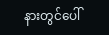နားတွင်ပေါ်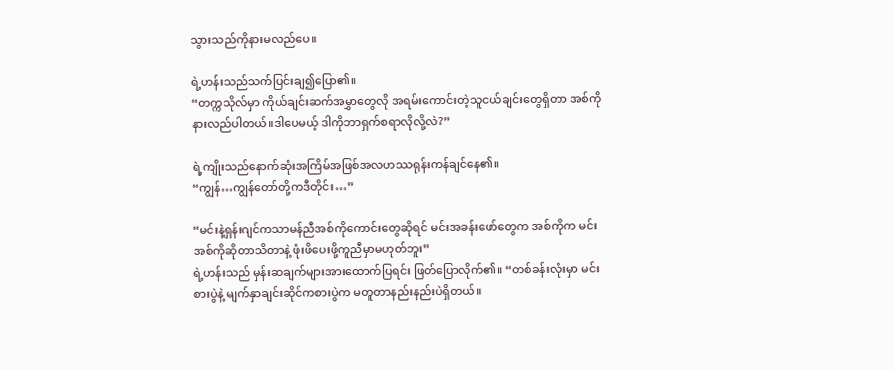သွားသည်ကိုနားမလည်ပေ။

ရဲ့ဟန်းသည်သက်ပြင်းချ၍ပြော၏။
“တက္ကသိုလ်မှာ ကိုယ်ချင်းဆက်အမွှာတွေလို အရမ်းကောင်းတဲ့သူငယ်ချင်းတွေရှိတာ အစ်ကိုနားလည်ပါတယ်။ဒါပေမယ့် ဒါကိုဘာရှက်စရာလိုလို့လဲ?”

ရဲ့ကျိုးသည်နောက်ဆုံးအကြိမ်အဖြစ်အလဟဿရုန်းကန်ချင်နေ၏။
“ကျွန်…ကျွန်တော်တို့ကဒီတိုင်း…”

“မင်းနဲ့ရှန်းဂျင်ကသာမန်ညီအစ်ကိုကောင်းတွေဆိုရင် မင်းအခန်းဖော်တွေက အစ်ကိုက မင်းအစ်ကိုဆိုတာသိတာနဲ့ ဖုံးဖိပေးဖို့ကူညီမှာမဟုတ်ဘူး”
ရဲ့ဟန်းသည် မှန်းဆချက်များအားထောက်ပြရင်း ဖြတ်ပြောလိုက်၏။ “တစ်ခန်းလုံးမှာ မင်းစားပွဲနဲ့ မျက်နှာချင်းဆိုင်ကစားပွဲက မတူတာနည်းနည်းပဲရှိတယ်။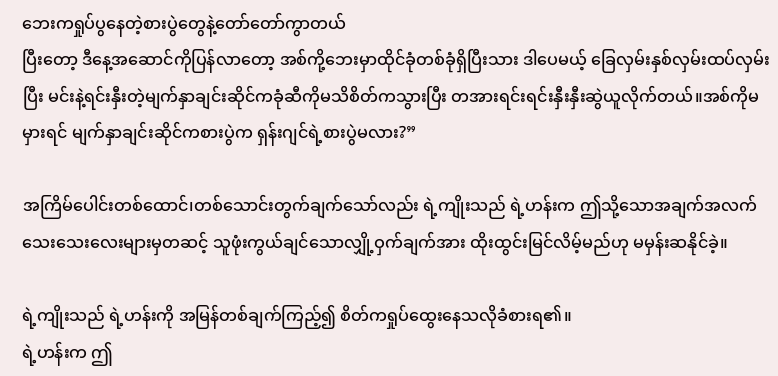ဘေးကရှုပ်ပွနေတဲ့စားပွဲတွေနဲ့တော်တော်ကွာတယ်
ပြီးတော့ ဒီနေ့အဆောင်ကိုပြန်လာတော့ အစ်ကို့ဘေးမှာထိုင်ခုံတစ်ခုံရှိပြီးသား ဒါပေမယ့် ခြေလှမ်းနှစ်လှမ်းထပ်လှမ်းပြီး မင်းနဲ့ရင်းနှီးတဲ့မျက်နှာချင်းဆိုင်ကခုံဆီကိုမသိစိတ်ကသွားပြီး တအားရင်းရင်းနှီးနှီးဆွဲယူလိုက်တယ်။အစ်ကိုမမှားရင် မျက်နှာချင်းဆိုင်ကစားပွဲက ရှန်းဂျင်ရဲ့စားပွဲမလား?”

အကြိမ်ပေါင်းတစ်ထောင်၊တစ်သောင်းတွက်ချက်သော်လည်း ရဲ့ကျိုးသည် ရဲ့ဟန်းက ဤသို့သောအချက်အလက်သေးသေးလေးများမှတဆင့် သူဖုံးကွယ်ချင်သောလျှို့ဝှက်ချက်အား ထိုးထွင်းမြင်လိမ့်မည်ဟု မမှန်းဆနိုင်ခဲ့။

ရဲ့ကျိုးသည် ရဲ့ဟန်းကို အမြန်တစ်ချက်ကြည့်၍ စိတ်ကရှုပ်ထွေးနေသလိုခံစားရ၏။
ရဲ့ဟန်းက ဤ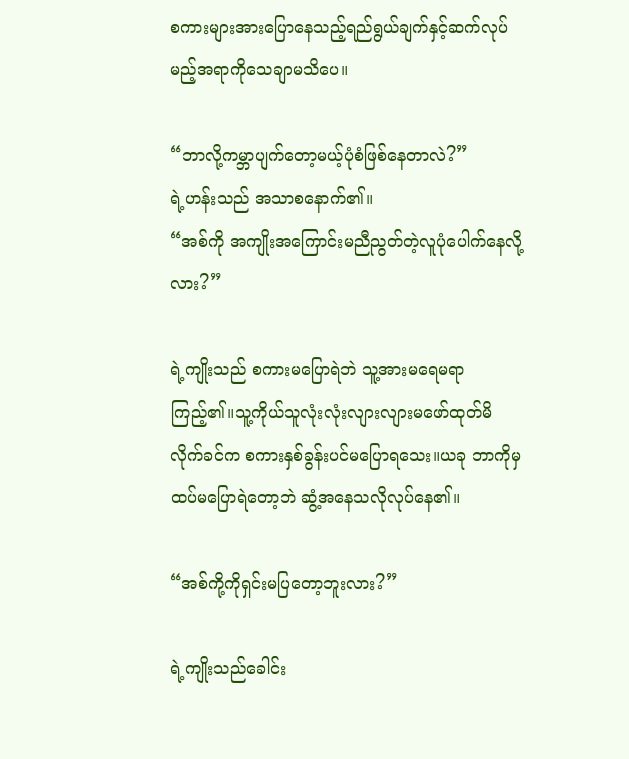စကားများအားပြောနေသည့်ရည်ရွယ်ချက်နှင့်ဆက်လုပ်မည့်အရာကိုသေချာမသိပေ။

“ဘာလို့ကမ္ဘာပျက်တော့မယ့်ပုံစံဖြစ်နေတာလဲ?”
ရဲ့ဟန်းသည် အသာစနောက်၏။
“အစ်ကို အကျိုးအကြောင်းမညီညွတ်တဲ့လူပုံပေါက်နေလို့လား?”

ရဲ့ကျိုးသည် စကားမပြောရဲဘဲ သူ့အားမရေမရာကြည့်၏။သူ့ကိုယ်သူလုံးလုံးလျားလျားမဖော်ထုတ်မိလိုက်ခင်က စကားနှစ်ခွန်းပင်မပြောရသေး။ယခု ဘာကိုမှထပ်မပြောရဲတော့ဘဲ ဆွံ့အနေသလိုလုပ်နေ၏။

“အစ်ကို့ကိုရှင်းမပြတော့ဘူးလား?”

ရဲ့ကျိုးသည်ခေါင်း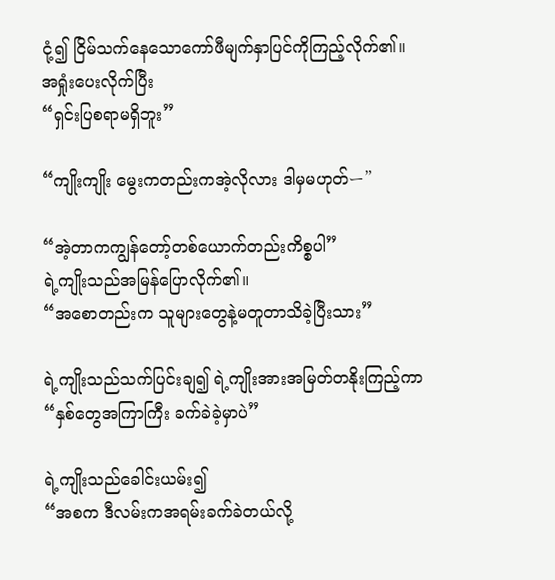ငုံ့၍ ငြိမ်သက်နေသောကော်ဖီမျက်နှာပြင်ကိုကြည့်လိုက်၏။အရှုံးပေးလိုက်ပြီး
“ရှင်းပြစရာမရှိဘူး”

“ကျိုးကျိုး မွေးကတည်းကအဲ့လိုလား ဒါမှမဟုတ်ー”

“အဲ့တာကကျွန်တော့်တစ်ယောက်တည်းကိစ္စပါ”
ရဲ့ကျိုးသည်အမြန်ပြောလိုက်၏။
“အစောတည်းက သူများတွေနဲ့မတူတာသိခဲ့ပြီးသား”

ရဲ့ကျိုးသည်သက်ပြင်းချ၍ ရဲ့ကျိုးအားအမြတ်တနိုးကြည့်ကာ
“နှစ်တွေအကြာကြီး ခက်ခဲခဲ့မှာပဲ”

ရဲ့ကျိုးသည်ခေါင်းယမ်း၍
“အစက ဒီလမ်းကအရမ်းခက်ခဲတယ်လို့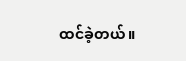ထင်ခဲ့တယ်။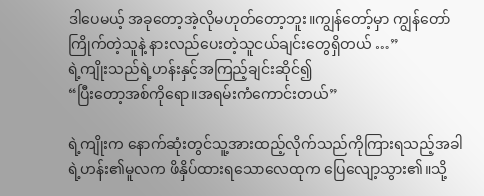ဒါပေမယ့် အခုတော့အဲ့လိုမဟုတ်တော့ဘူး။ကျွန်တော့်မှာ ကျွန်တော်ကြိုက်တဲ့သူနဲ့ နားလည်ပေးတဲ့သူငယ်ချင်းတွေရှိတယ် …”
ရဲ့ကျိုးသည်ရဲ့ဟန်းနှင့်အကြည့်ချင်းဆိုင်၍
“ပြီးတော့အစ်ကိုရော။အရမ်းကံကောင်းတယ်”

ရဲ့ကျိုးက နောက်ဆုံးတွင်သူ့အားထည့်လိုက်သည်ကိုကြားရသည့်အခါ ရဲ့ဟန်း၏မူလက ဖိနှိပ်ထားရသောလေထုက ပြေလျော့သွား၏။သို့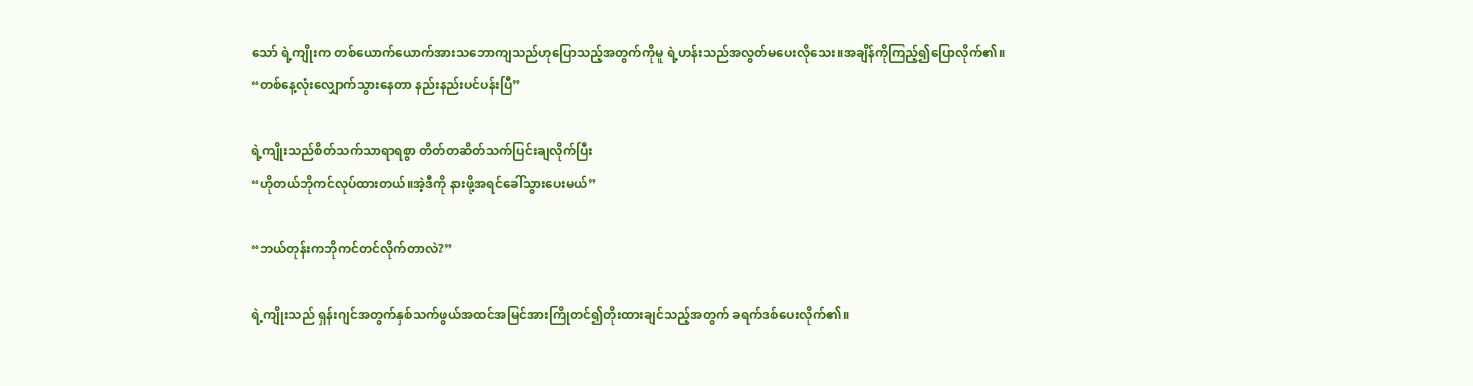သော် ရဲ့ကျိုးက တစ်ယောက်ယောက်အားသဘောကျသည်ဟုပြောသည့်အတွက်ကိုမူ ရဲ့ဟန်းသည်အလွတ်မပေးလိုသေး။အချိန်ကိုကြည့်၍ပြောလိုက်၏။
“တစ်နေ့လုံးလျှောက်သွားနေတာ နည်းနည်းပင်ပန်းပြီ”

ရဲ့ကျိုးသည်စိတ်သက်သာရာရစွာ တိတ်တဆိတ်သက်ပြင်းချလိုက်ပြီး
“ဟိုတယ်ဘိုကင်လုပ်ထားတယ်။အဲ့ဒီကို နားဖို့အရင်ခေါ်သွားပေးမယ်”

“ဘယ်တုန်းကဘိုကင်တင်လိုက်တာလဲ?”

ရဲ့ကျိုးသည် ရှန်းဂျင်အတွက်နှစ်သက်ဖွယ်အထင်အမြင်အားကြိုတင်၍တိုးထားချင်သည့်အတွက် ခရက်ဒစ်ပေးလိုက်၏။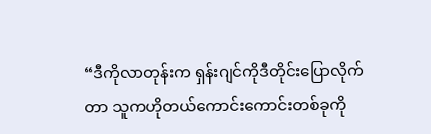“ဒီကိုလာတုန်းက ရှန်းဂျင်ကိုဒီတိုင်းပြောလိုက်တာ သူကဟိုတယ်ကောင်းကောင်းတစ်ခုကို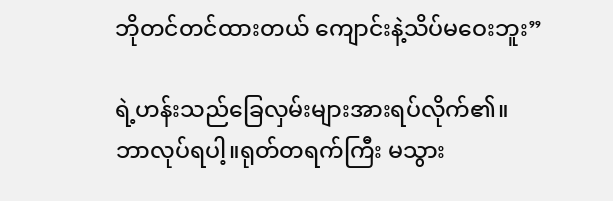ဘိုတင်တင်ထားတယ် ကျောင်းနဲ့သိပ်မဝေးဘူး”

ရဲ့ဟန်းသည်ခြေလှမ်းများအားရပ်လိုက်၏။
ဘာလုပ်ရပါ့။ရုတ်တရက်ကြီး မသွား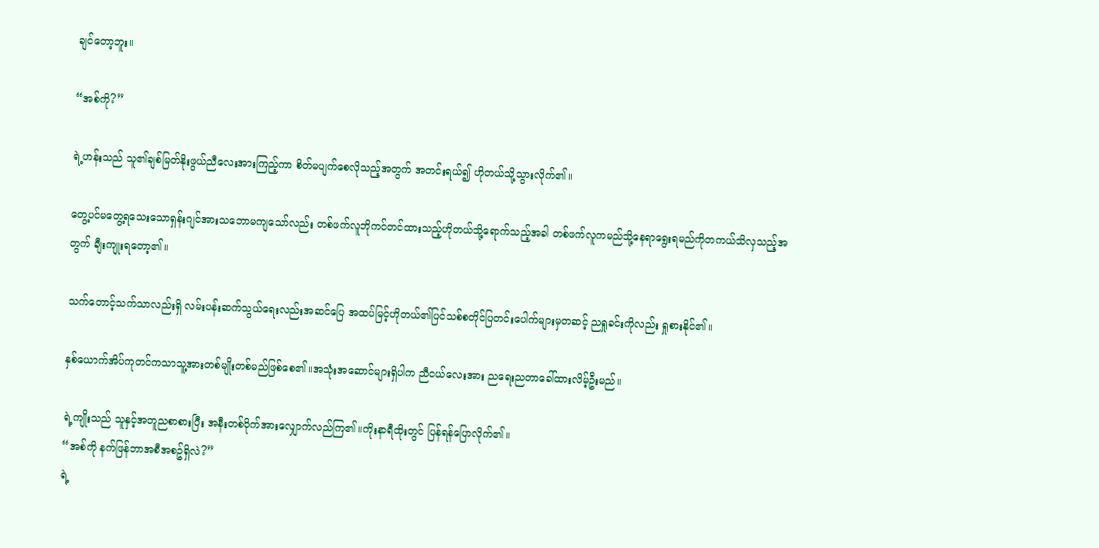ချင်တော့ဘူး။

“အစ်ကို?”

ရဲ့ဟန်းသည် သူ၏ချစ်မြတ်နိုးဖွယ်ညီလေးအားကြည့်ကာ စိတ်မပျက်စေလိုသည့်အတွက် အတင်းရယ်၍ ဟိုတယ်သို့သွားလိုက်၏။

တွေ့ပင်မတွေ့ရသေးသောရှန်းဂျင်အားသဘောမကျသော်လည်း တစ်ဖက်လူဘိုကင်တင်ထားသည့်ဟိုတယ်သို့ရောက်သည့်အခါ တစ်ဖက်လူကမည်သို့နေရာရွေးရမည်ကိုတကယ်သိလှသည့်အတွက် ချီးကျုးရတော့၏။

သက်တောင့်သက်သာလည်းရှိ လမ်းပန်းဆက်သွယ်ရေးလည်းအဆင်ပြေ အထပ်မြင့်ဟိုတယ်၏ပြင်သစ်စတိုင်ပြတင်းပေါက်များမှတဆင့် ညရှုခင်းကိုလည်း ရှုစားနိုင်၏။

နှစ်ယောက်အိပ်ကုတင်ကသာသူ့အားတစ်မျိုးတစ်မည်ဖြစ်စေ၏။အသုံးအဆောင်များရှိပါက ညီငယ်လေးအား ညရေးညတာခေါ်ထားလိမ့်ဦးမည်။

ရဲ့ကျိုးသည် သူနှင့်အတူညစာစားပြီး အနီးတစ်ဝိုက်အားလျှောက်လည်ကြ၏။ကိုးနာရီထိုးတွင် ပြန်ရန်ပြောလိုက်၏။
“အစ်ကို နက်ဖြန်ဘာအစီအစဥ်ရှိလဲ?”
ရဲ့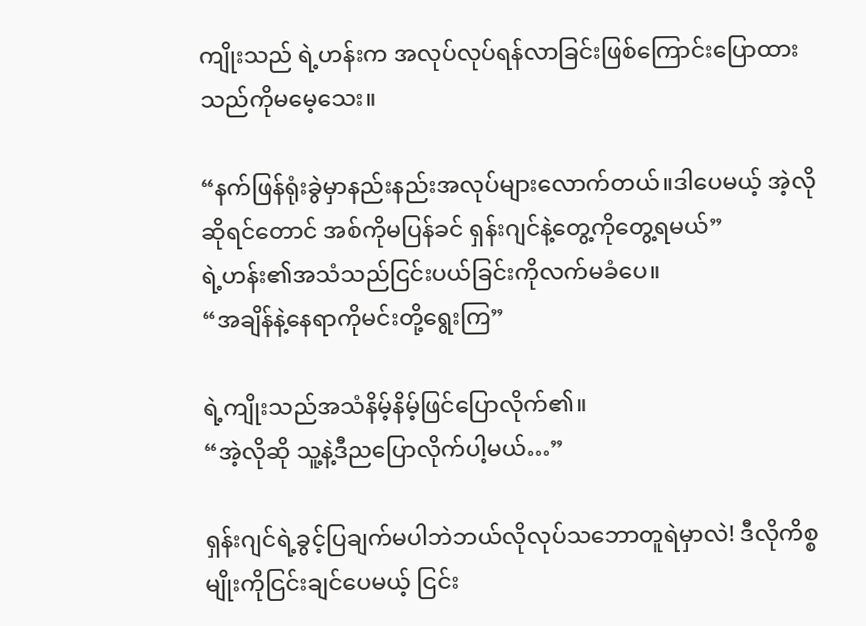ကျိုးသည် ရဲ့ဟန်းက အလုပ်လုပ်ရန်လာခြင်းဖြစ်ကြောင်းပြောထားသည်ကိုမမေ့သေး။

“နက်ဖြန်ရုံးခွဲမှာနည်းနည်းအလုပ်များလောက်တယ်။ဒါပေမယ့် အဲ့လိုဆိုရင်တောင် အစ်ကိုမပြန်ခင် ရှန်းဂျင်နဲ့တွေ့ကိုတွေ့ရမယ်”
ရဲ့ဟန်း၏အသံသည်ငြင်းပယ်ခြင်းကိုလက်မခံပေ။
“အချိန်နဲ့နေရာကိုမင်းတို့ရွေးကြ”

ရဲ့ကျိုးသည်အသံနိမ့်နိမ့်ဖြင်ပြောလိုက်၏။
“အဲ့လိုဆို သူ့နဲ့ဒီညပြောလိုက်ပါ့မယ်…”

ရှန်းဂျင်ရဲ့ခွင့်ပြချက်မပါဘဲဘယ်လိုလုပ်သဘောတူရဲမှာလဲ! ဒီလိုကိစ္စမျိုးကိုငြင်းချင်ပေမယ့် ငြင်း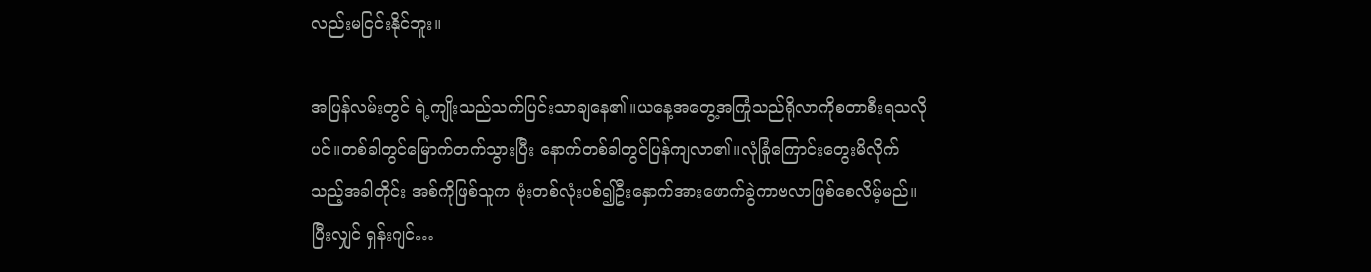လည်းမငြင်းနိုင်ဘူး။

အပြန်လမ်းတွင် ရဲ့ကျိုးသည်သက်ပြင်းသာချနေ၏။ယနေ့အတွေ့အကြုံသည်ရိုလာကိုစတာစီးရသလိုပင်။တစ်ခါတွင်မြောက်တက်သွားပြီး နောက်တစ်ခါတွင်ပြန်ကျလာ၏။လုံခြုံကြောင်းတွေးမိလိုက်သည့်အခါတိုင်း အစ်ကိုဖြစ်သူက ဗုံးတစ်လုံးပစ်၍ဦးနှောက်အားဖောက်ခွဲကာဗလာဖြစ်စေလိမ့်မည်။ပြီးလျှင် ရှန်းဂျင်…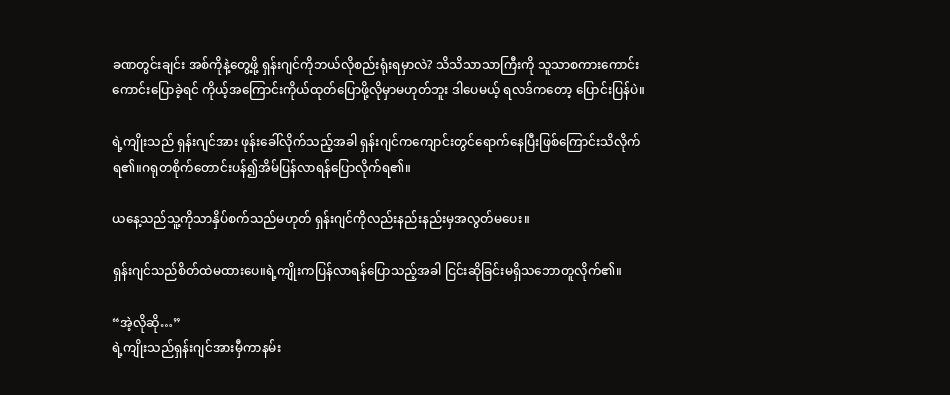ခဏတွင်းချင်း အစ်ကိုနဲ့တွေ့ဖို့ ရှန်းဂျင်ကိုဘယ်လိုစည်းရုံးရမှာလဲ? သိသိသာသာကြီးကို သူသာစကားကောင်းကောင်းပြောခဲ့ရင် ကိုယ့်အကြောင်းကိုယ်ထုတ်ပြောဖို့လိုမှာမဟုတ်ဘူး ဒါပေမယ့် ရလဒ်ကတော့ ပြောင်းပြန်ပဲ။

ရဲ့ကျိုးသည် ရှန်းဂျင်အား ဖုန်းခေါ်လိုက်သည့်အခါ ရှန်းဂျင်ကကျောင်းတွင်ရောက်နေပြီးဖြစ်ကြောင်းသိလိုက်ရ၏။ဂရုတစိုက်တောင်းပန်၍အိမ်ပြန်လာရန်ပြောလိုက်ရ၏။

ယနေ့သည်သူ့ကိုသာနှိပ်စက်သည်မဟုတ် ရှန်းဂျင်ကိုလည်းနည်းနည်းမှအလွတ်မပေး။

ရှန်းဂျင်သည်စိတ်ထဲမထားပေ။ရဲ့ကျိုးကပြန်လာရန်ပြောသည့်အခါ ငြင်းဆိုခြင်းမရှိသဘောတူလိုက်၏။

“အဲ့လိုဆို…”
ရဲ့ကျိုးသည်ရှန်းဂျင်အားမှီကာနမ်း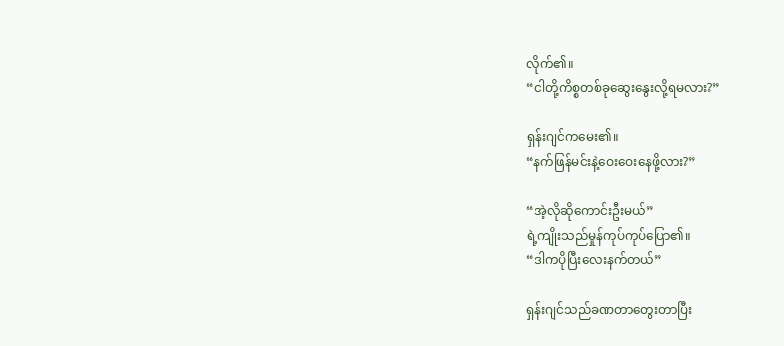လိုက်၏။
“ငါတို့ကိစ္စတစ်ခုဆွေးနွေးလို့ရမလား?”

ရှန်းဂျင်ကမေး၏။
“နက်ဖြန်မင်းနဲ့ဝေးဝေးနေဖို့လား?”

“အဲ့လိုဆိုကောင်းဦးမယ်”
ရဲ့ကျိုးသည်မှုန်ကုပ်ကုပ်ပြော၏။
“ဒါကပိုပြီးလေးနက်တယ်”

ရှန်းဂျင်သည်ခဏတာတွေးတာပြီး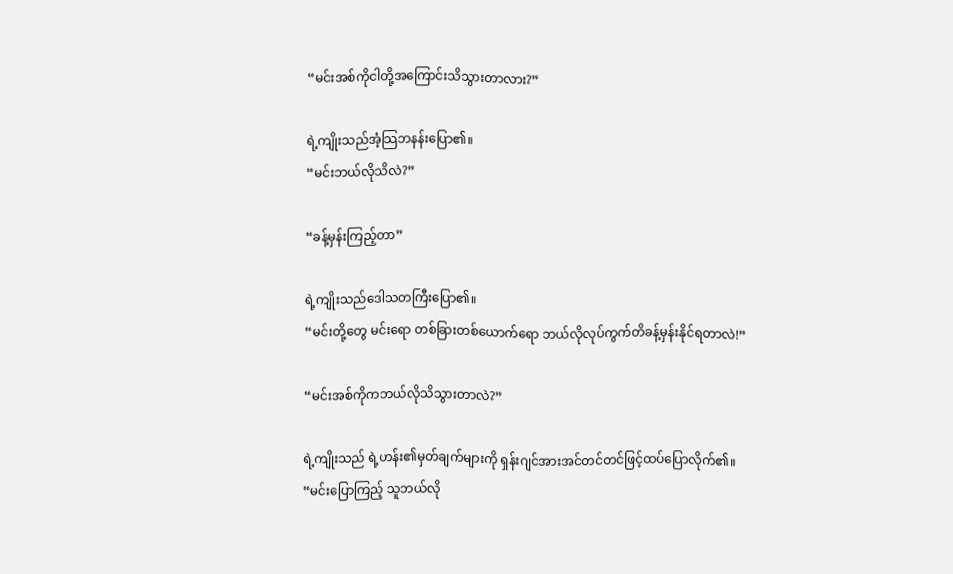“မင်းအစ်ကိုငါတို့အကြောင်းသိသွားတာလား?”

ရဲ့ကျိုးသည်အံ့သြဘနန်းပြော၏။
“မင်းဘယ်လိုသိလဲ?”

“ခန့်မှန်းကြည့်တာ”

ရဲ့ကျိုးသည်ဒေါသတကြီးပြော၏။
“မင်းတို့တွေ မင်းရော တစ်ခြားတစ်ယောက်ရော ဘယ်လိုလုပ်ကွက်တိခန့်မှန်းနိုင်ရတာလဲ!”

“မင်းအစ်ကိုကဘယ်လိုသိသွားတာလဲ?”

ရဲ့ကျိုးသည် ရဲ့ဟန်း၏မှတ်ချက်များကို ရှန်းဂျင်အားအင်တင်တင်ဖြင့်ထပ်ပြောလိုက်၏။
“မင်းပြောကြည့် သူဘယ်လို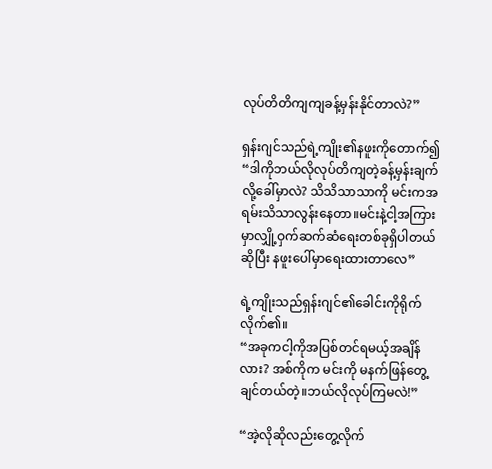လုပ်တိတိကျကျခန့်မှန်းနိုင်တာလဲ?”

ရှန်းဂျင်သည်ရဲ့ကျိုး၏နဖူးကိုတောက်၍
“ဒါကိုဘယ်လိုလုပ်တိကျတဲ့ခန့်မှန်းချက်လို့ခေါ်မှာလဲ? သိသိသာသာကို မင်းကအရမ်းသိသာလွန်းနေတာ။မင်းနဲ့ငါ့အကြားမှာလျှို့ဝှက်ဆက်ဆံရေးတစ်ခုရှိပါတယ်ဆိုပြီး နဖူးပေါ်မှာရေးထားတာလေ”

ရဲ့ကျိုးသည်ရှန်းဂျင်၏ခေါင်းကိုရိုက်လိုက်၏။
“အခုကငါ့ကိုအပြစ်တင်ရမယ့်အချိန်လား? အစ်ကိုက မင်းကို မနက်ဖြန်တွေ့ချင်တယ်တဲ့။ဘယ်လိုလုပ်ကြမလဲ!”

“အဲ့လိုဆိုလည်းတွေ့လိုက်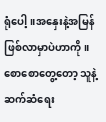ရုံပေါ့။အနှေးနဲ့အမြန်ဖြစ်လာမှာပဲဟာကို။စောစောတွေ့တော့ သူနဲ့ဆက်ဆံရေး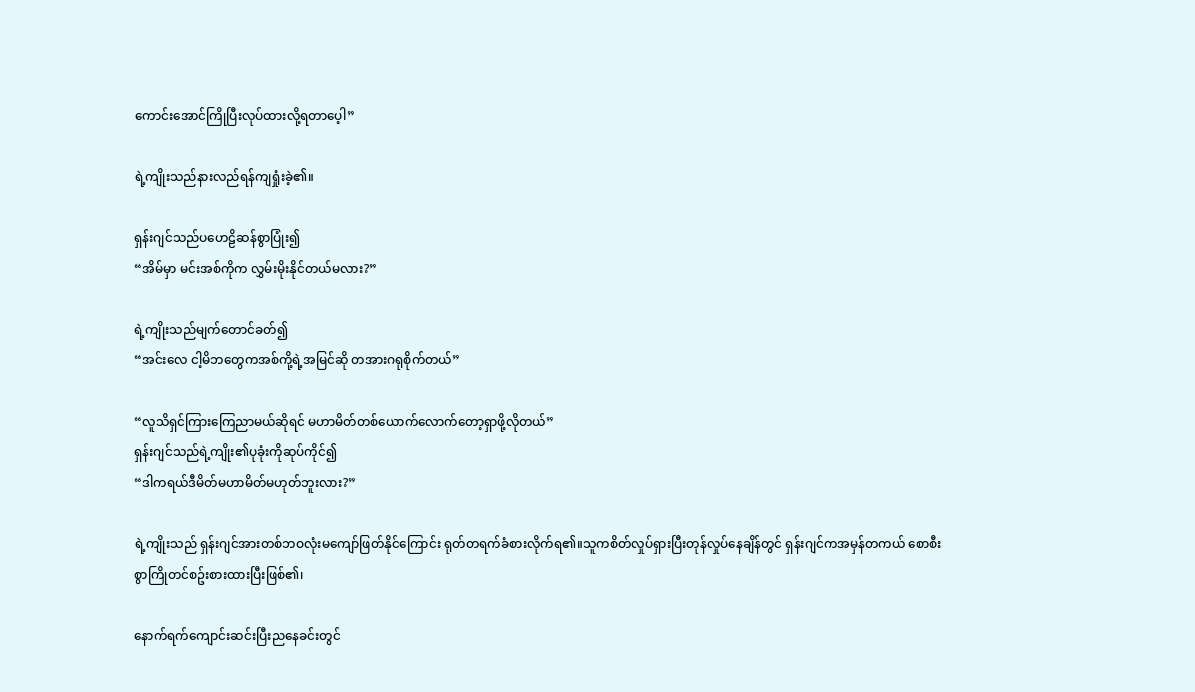ကောင်းအောင်ကြိုပြီးလုပ်ထားလို့ရတာပေ့ါ”

ရဲ့ကျိုးသည်နားလည်ရန်ကျရှုံးခဲ့၏။

ရှန်းဂျင်သည်ပဟေဠိဆန်စွာပြုံး၍
“အိမ်မှာ မင်းအစ်ကိုက လွှမ်းမိုးနိုင်တယ်မလား?”

ရဲ့ကျိုးသည်မျက်တောင်ခတ်၍
“အင်းလေ ငါ့မိဘတွေကအစ်ကို့ရဲ့အမြင်ဆို တအားဂရုစိုက်တယ်”

“လူသိရှင်ကြားကြေညာမယ်ဆိုရင် မဟာမိတ်တစ်ယောက်လောက်တော့ရှာဖို့လိုတယ်”
ရှန်းဂျင်သည်ရဲ့ကျိုး၏ပုခုံးကိုဆုပ်ကိုင်၍
“ဒါကရယ်ဒီမိတ်မဟာမိတ်မဟုတ်ဘူးလား?”

ရဲ့ကျိုးသည် ရှန်းဂျင်အားတစ်ဘဝလုံးမကျော်ဖြတ်နိုင်ကြောင်း ရုတ်တရက်ခံစားလိုက်ရ၏။သူကစိတ်လှုပ်ရှားပြီးတုန်လှုပ်နေချိန်တွင် ရှန်းဂျင်ကအမှန်တကယ် စောစီးစွာကြိုတင်စဥ်းစားထားပြီးဖြစ်၏၊

နောက်ရက်ကျောင်းဆင်းပြီးညနေခင်းတွင်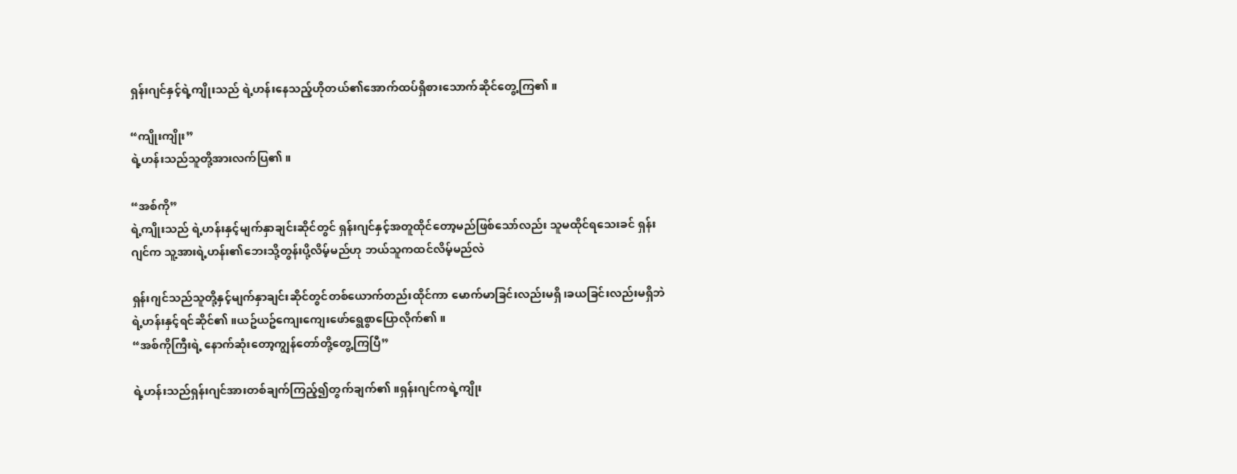ရှန်းဂျင်နှင့်ရဲ့ကျိုးသည် ရဲ့ဟန်းနေသည့်ဟိုတယ်၏အောက်ထပ်ရှိစားသောက်ဆိုင်တွေ့ကြ၏။

“ကျိုးကျိုး”
ရဲ့ဟန်းသည်သူတို့အားလက်ပြ၏။

“အစ်ကို”
ရဲ့ကျိုးသည် ရဲ့ဟန်းနှင့်မျက်နှာချင်းဆိုင်တွင် ရှန်းဂျင်နှင့်အတူထိုင်တော့မည်ဖြစ်သော်လည်း သူမထိုင်ရသေးခင် ရှန်းဂျင်က သူ့အားရဲ့ဟန်း၏ဘေးသို့တွန်းပို့လိမ့်မည်ဟု ဘယ်သူကထင်လိမ့်မည်လဲ

ရှန်းဂျင်သည်သူတို့နှင့်မျက်နှာချင်းဆိုင်တွင်တစ်ယောက်တည်းထိုင်ကာ မောက်မာခြင်းလည်းမရှိ၊ခယခြင်းလည်းမရှိဘဲ ရဲ့ဟန်းနှင့်ရင်ဆိုင်၏။ယဥ်ယဥ်ကျေးကျေးဖော်ရွေစွာပြောလိုက်၏။
“အစ်ကိုကြီးရဲ့ နောက်ဆုံးတော့ကျွန်တော်တို့တွေ့ကြပြီ”

ရဲ့ဟန်းသည်ရှန်းဂျင်အားတစ်ချက်ကြည့်၍တွက်ချက်၏။ရှန်းဂျင်ကရဲ့ကျိုး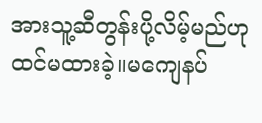အားသူ့ဆီတွန်းပို့လိမ့်မည်ဟုထင်မထားခဲ့။မကျေနပ်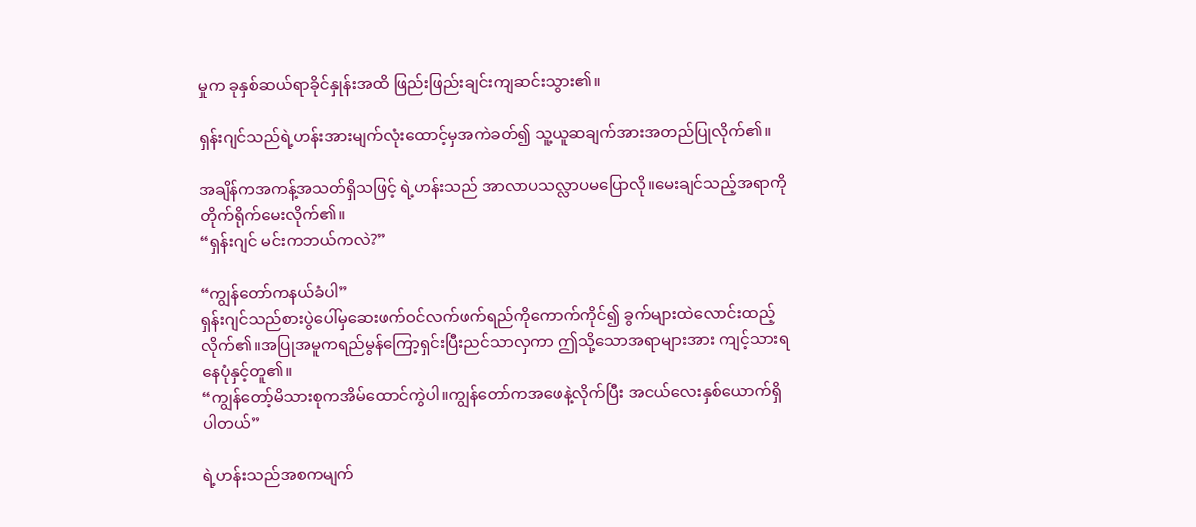မှုက ခုနှစ်ဆယ်ရာခိုင်နှုန်းအထိ ဖြည်းဖြည်းချင်းကျဆင်းသွား၏။

ရှန်းဂျင်သည်ရဲ့ဟန်းအားမျက်လုံးထောင့်မှအကဲခတ်၍ သူ့ယူဆချက်အားအတည်ပြုလိုက်၏။

အချိန်ကအကန့်အသတ်ရှိသဖြင့် ရဲ့ဟန်းသည် အာလာပသလ္လာပမပြောလို။မေးချင်သည့်အရာကိုတိုက်ရိုက်မေးလိုက်၏။
“ရှန်းဂျင် မင်းကဘယ်ကလဲ?”

“ကျွန်တော်ကနယ်ခံပါ”
ရှန်းဂျင်သည်စားပွဲပေါ်မှဆေးဖက်ဝင်လက်ဖက်ရည်ကိုကောက်ကိုင်၍ ခွက်များထဲလောင်းထည့်လိုက်၏။အပြုအမူကရည်မွန်ကြော့ရှင်းပြီးညင်သာလှကာ ဤသို့သောအရာများအား ကျင့်သားရနေပုံနှင့်တူ၏။
“ကျွန်တော့်မိသားစုကအိမ်ထောင်ကွဲပါ။ကျွန်တော်ကအဖေနဲ့လိုက်ပြီး အငယ်လေးနှစ်ယောက်ရှိပါတယ်”

ရဲ့ဟန်းသည်အစကမျက်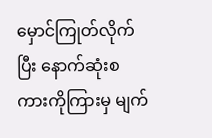မှောင်ကြုတ်လိုက်ပြီး နောက်ဆုံးစကားကိုကြားမှ မျက်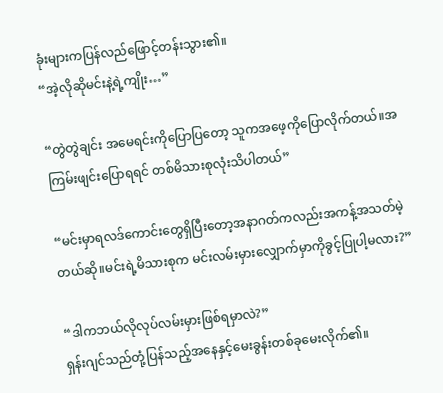ခုံးများကပြန်လည်ဖြောင့်တန်းသွား၏။
“အဲ့လိုဆိုမင်းနဲ့ရဲ့ကျိုး…”

“တွဲတွဲချင်း အမေရင်းကိုပြောပြတော့ သူကအဖေ့ကိုပြောလိုက်တယ်။အကြမ်းဖျင်းပြောရရင် တစ်မိသားစုလုံးသိပါတယ်”

“မင်းမှာရလဒ်ကောင်းတွေရှိပြီးတော့အနာဂတ်ကလည်းအကန့်အသတ်မဲ့တယ်ဆို။မင်းရဲ့မိသားစုက မင်းလမ်းမှားလျှောက်မှာကိုခွင့်ပြုပါ့မလား?”

“ဒါကဘယ်လိုလုပ်လမ်းမှားဖြစ်ရမှာလဲ?”
ရှန်းဂျင်သည်တုံ့ပြန်သည့်အနေနှင့်မေးခွန်းတစ်ခုမေးလိုက်၏။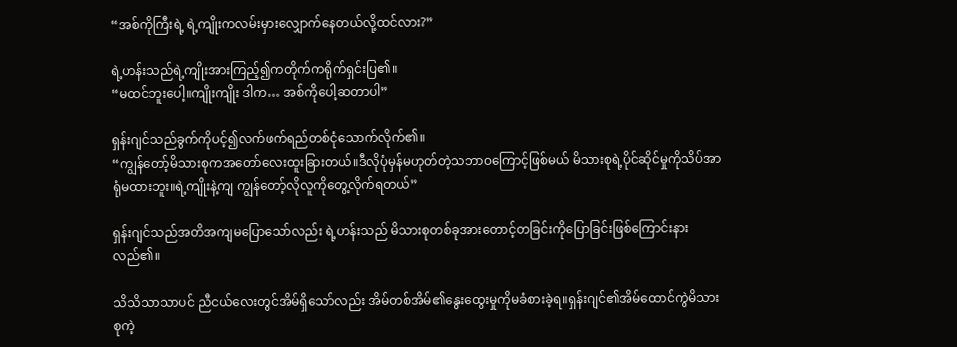“အစ်ကိုကြီးရဲ့ ရဲ့ကျိုးကလမ်းမှားလျှောက်နေတယ်လို့ထင်လား?”

ရဲ့ဟန်းသည်ရဲ့ကျိုးအားကြည့်၍ကတိုက်ကရိုက်ရှင်းပြ၏။
“မထင်ဘူးပေါ့။ကျိုးကျိုး ဒါက… အစ်ကိုပေါ့ဆတာပါ”

ရှန်းဂျင်သည်ခွက်ကိုပင့်၍လက်ဖက်ရည်တစ်ငုံသောက်လိုက်၏။
“ကျွန်တော့်မိသားစုကအတော်လေးထူးခြားတယ်။ဒီလိုပုံမှန်မဟုတ်တဲ့သဘာဝကြောင့်ဖြစ်မယ် မိသားစုရဲ့ပိုင်ဆိုင်မှုကိုသိပ်အာရုံမထားဘူး။ရဲ့ကျိုးနဲ့ကျ ကျွန်တော့်လိုလူကိုတွေ့လိုက်ရတယ်”

ရှန်းဂျင်သည်အတိအကျမပြောသော်လည်း ရဲ့ဟန်းသည် မိသားစုတစ်ခုအားတောင့်တခြင်းကိုပြောခြင်းဖြစ်ကြောင်းနားလည်၏။

သိသိသာသာပင် ညီငယ်လေးတွင်အိမ်ရှိသော်လည်း အိမ်တစ်အိမ်၏နွေးထွေးမှုကိုမခံစားခဲ့ရ။ရှန်းဂျင်၏အိမ်ထောင်ကွဲမိသားစုကဲ့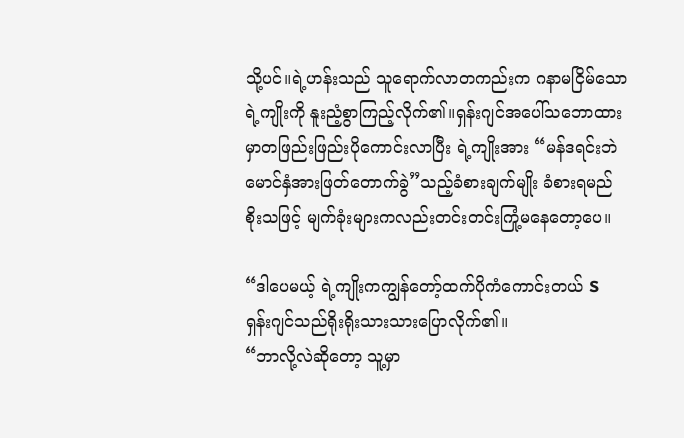သို့ပင်။ရဲ့ဟန်းသည် သူရောက်လာတကည်းက ဂနာမငြိမ်သောရဲ့ကျိုးကို နူးညံ့စွာကြည့်လိုက်၏။ရှန်းဂျင်အပေါ်သဘောထားမှာတဖြည်းဖြည်းပိုကောင်းလာပြီး ရဲ့ကျိုးအား “မန်ဒရင်းဘဲမောင်နှံအားဖြတ်တောက်ခွဲ”သည့်ခံစားချက်မျိုး ခံစားရမည်စိုးသဖြင့် မျက်ခုံးများကလည်းတင်းတင်းကြုံ့မနေတော့ပေ။

“ဒါပေမယ့် ရဲ့ကျိုးကကျွန်တော့်ထက်ပိုကံကောင်းတယ် S
ရှန်းဂျင်သည်ရိုးရိုးသားသားပြောလိုက်၏။
“ဘာလို့လဲဆိုတော့ သူ့မှာ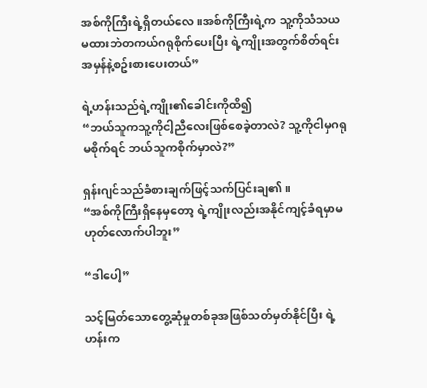အစ်ကိုကြီးရဲ့ရှိတယ်လေ။အစ်ကိုကြီးရဲ့က သူ့ကိုသံသယမထားဘဲတကယ်ဂရုစိုက်ပေးပြီး ရဲ့ကျိုးအတွက်စိတ်ရင်းအမှန်နဲ့စဥ်းစားပေးတယ်”

ရဲ့ဟန်းသည်ရဲ့ကျိုး၏ခေါင်းကိုထိ၍
“ဘယ်သူကသူ့ကိုငါ့ညီလေးဖြစ်စေခဲ့တာလဲ? သူ့ကိုငါမှဂရုမစိုက်ရင် ဘယ်သူကစိုက်မှာလဲ?”

ရှန်းဂျင်သည်ခံစားချက်ဖြင့်သက်ပြင်းချ၏။
“အစ်ကိုကြီးရှိနေမှတော့ ရဲ့ကျိုးလည်းအနိုင်ကျင့်ခံရမှာမဟုတ်လောက်ပါဘူး”

“ဒါပေါ့”

သင့်မြတ်သောတွေ့ဆုံမှုတစ်ခုအဖြစ်သတ်မှတ်နိုင်ပြီး ရဲ့ဟန်းက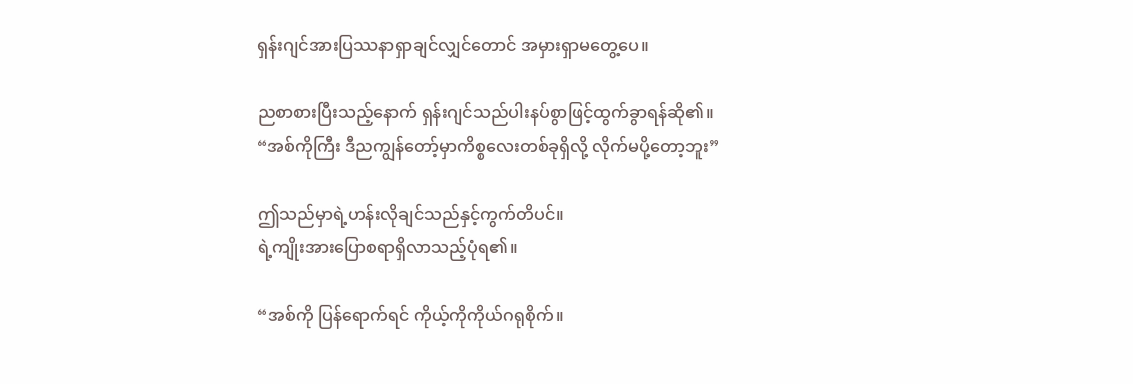ရှန်းဂျင်အားပြဿနာရှာချင်လျှင်တောင် အမှားရှာမတွေ့ပေ။

ညစာစားပြီးသည့်နောက် ရှန်းဂျင်သည်ပါးနပ်စွာဖြင့်ထွက်ခွာရန်ဆို၏။
“အစ်ကိုကြီး ဒီညကျွန်တော့်မှာကိစ္စလေးတစ်ခုရှိလို့ လိုက်မပို့တော့ဘူး”

ဤသည်မှာရဲ့ဟန်းလိုချင်သည်နှင့်ကွက်တိပင်။
ရဲ့ကျိုးအားပြောစရာရှိလာသည့်ပုံရ၏။

“အစ်ကို ပြန်ရောက်ရင် ကိုယ့်ကိုကိုယ်ဂရုစိုက်။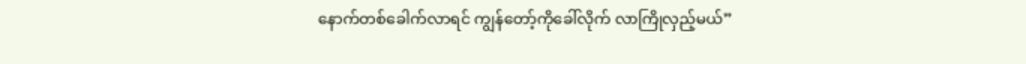နောက်တစ်ခေါက်လာရင် ကျွန်တော့်ကိုခေါ်လိုက် လာကြိုလှည့်မယ်”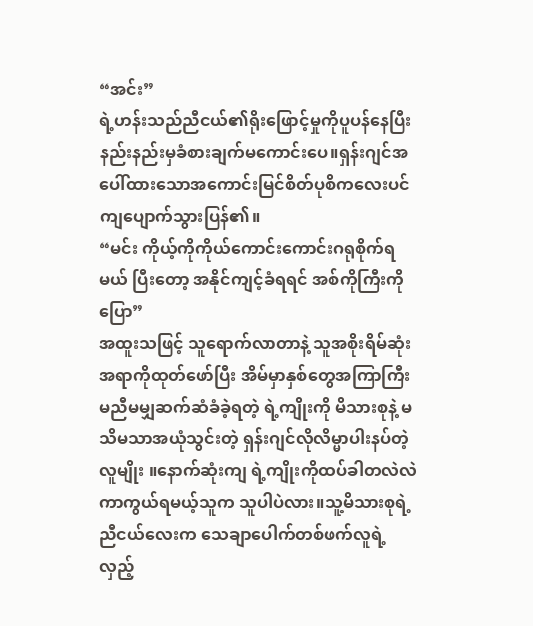“အင်း”
ရဲ့ဟန်းသည်ညီငယ်၏ရိုးဖြောင့်မှုကိုပူပန်နေပြီး နည်းနည်းမှခံစားချက်မကောင်းပေ။ရှန်းဂျင်အပေါ်ထားသောအကောင်းမြင်စိတ်ပုစိကလေးပင် ကျပျောက်သွားပြန်၏။
“မင်း ကိုယ့်ကိုကိုယ်ကောင်းကောင်းဂရုစိုက်ရမယ် ပြီးတော့ အနိုင်ကျင့်ခံရရင် အစ်ကိုကြီးကိုပြော”
အထူးသဖြင့် သူရောက်လာတာနဲ့ သူအစိုးရိမ်ဆုံးအရာကိုထုတ်ဖော်ပြီး အိမ်မှာနှစ်တွေအကြာကြီးမညီမမျှဆက်ဆံခံခဲ့ရတဲ့ ရဲ့ကျိုးကို မိသားစုနဲ့ မသိမသာအယုံသွင်းတဲ့ ရှန်းဂျင်လိုလိမ္မာပါးနပ်တဲ့လူမျိုး ။နောက်ဆုံးကျ ရဲ့ကျိုးကိုထပ်ခါတလဲလဲကာကွယ်ရမယ့်သူက သူပါပဲလား။သူ့မိသားစုရဲ့ညီငယ်လေးက သေချာပေါက်တစ်ဖက်လူရဲ့ လှည့်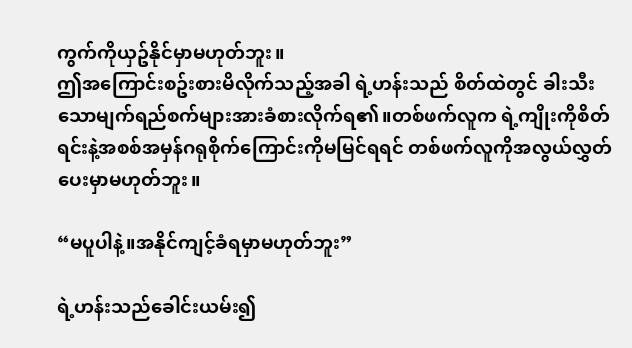ကွက်ကိုယှဥ်နိုင်မှာမဟုတ်ဘူး။
ဤအကြောင်းစဥ်းစားမိလိုက်သည့်အခါ ရဲ့ဟန်းသည် စိတ်ထဲတွင် ခါးသီးသောမျက်ရည်စက်များအားခံစားလိုက်ရ၏။တစ်ဖက်လူက ရဲ့ကျိုးကိုစိတ်ရင်းနဲ့အစစ်အမှန်ဂရုစိုက်ကြောင်းကိုမမြင်ရရင် တစ်ဖက်လူကိုအလွယ်လွှတ်ပေးမှာမဟုတ်ဘူး။

“မပူပါနဲ့။အနိုင်ကျင့်ခံရမှာမဟုတ်ဘူး”

ရဲ့ဟန်းသည်ခေါင်းယမ်း၍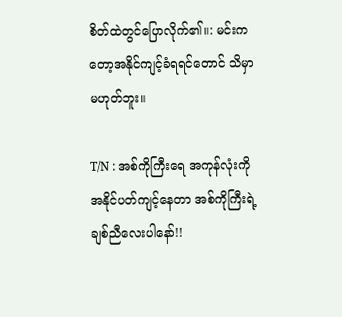စိတ်ထဲတွင်ပြောလိုက်၏။: မင်းကတော့အနိုင်ကျင့်ခံရရင်တောင် သိမှာမဟုတ်ဘူး။

T/N : အစ်ကိုကြီးရေ အကုန်လုံးကိုအနိုင်ပတ်ကျင့်နေတာ အစ်ကိုကြီးရဲ့ချစ်ညီလေးပါနော်!!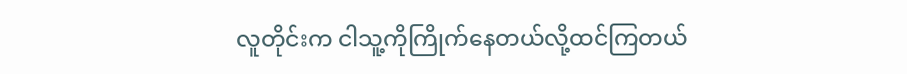လူတိုင်းက ငါသူ့ကိုကြိုက်နေတယ်လို့ထင်ကြတယ်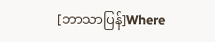[ဘာသာပြန်]Where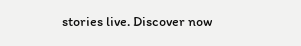stories live. Discover now